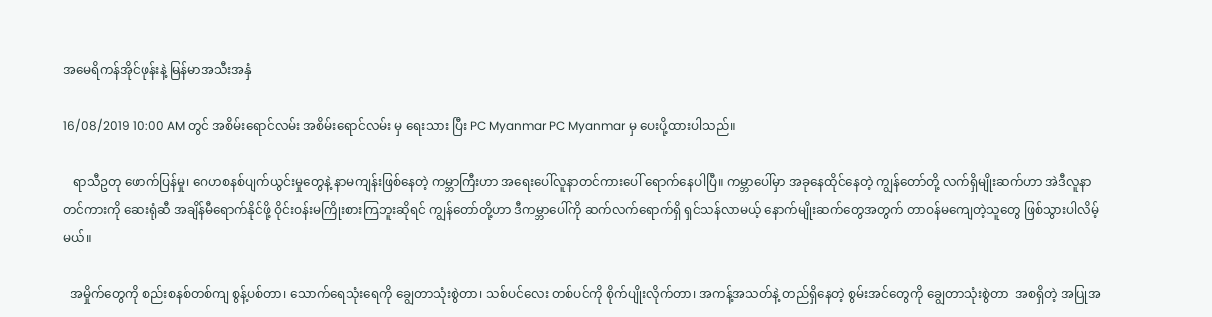အမေရိကန်အိုင်ဖုန်းနဲ့ မြန်မာအသီးအနှံ

16/08/2019 10:00 AM တွင် အစိမ်းရောင်လမ်း အစိမ်းရောင်လမ်း မှ ရေးသား ပြီး PC Myanmar PC Myanmar မှ ပေးပို့ထားပါသည်။

   ရာသီဥတု ဖောက်ပြန်မှု၊ ဂေဟစနစ်ပျက်ယွင်းမှုတွေနဲ့ နာမကျန်းဖြစ်နေတဲ့ ကမ္ဘာကြီးဟာ အရေးပေါ်လူနာတင်ကားပေါ် ရောက်နေပါပြီ။ ကမ္ဘာပေါ်မှာ အခုနေထိုင်နေတဲ့ ကျွန်တော်တို့ လက်ရှိမျိုးဆက်ဟာ အဲဒီလူနာတင်ကားကို ဆေးရုံဆီ အချိန်မီရောက်နိုင်ဖို့ ဝိုင်းဝန်းမကြိုးစားကြဘူးဆိုရင် ကျွန်တော်တို့ဟာ ဒီကမ္ဘာပေါ်ကို ဆက်လက်ရောက်ရှိ ရှင်သန်လာမယ့် နောက်မျိုးဆက်တွေအတွက် တာဝန်မကျေတဲ့သူတွေ ဖြစ်သွားပါလိမ့်မယ်။

  အမှိုက်တွေကို စည်းစနစ်တစ်ကျ စွန့်ပစ်တာ၊ သောက်ရေသုံးရေကို ချွေတာသုံးစွဲတာ၊ သစ်ပင်လေး တစ်ပင်ကို စိုက်ပျိုးလိုက်တာ၊ အကန့်အသတ်နဲ့ တည်ရှိနေတဲ့ စွမ်းအင်တွေကို ချွေတာသုံးစွဲတာ  အစရှိတဲ့ အပြုအ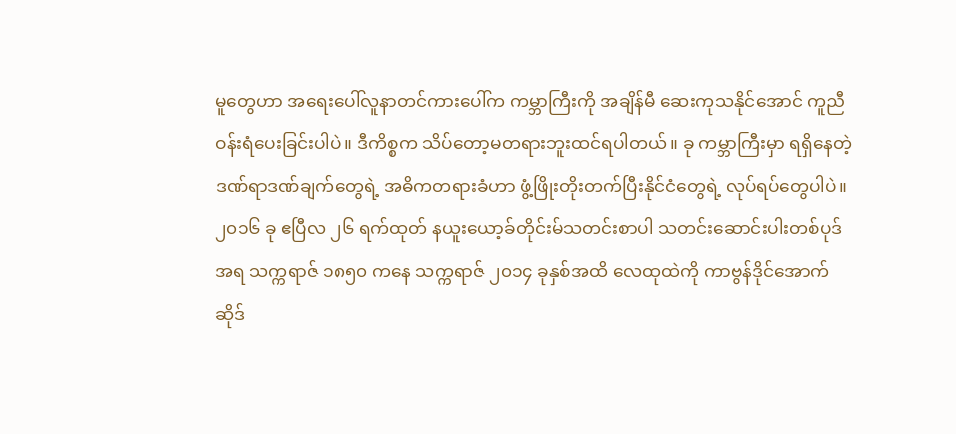မူတွေဟာ အရေးပေါ်လူနာတင်ကားပေါ်က ကမ္ဘာကြီးကို အချိန်မီ ဆေးကုသနိုင်အောင် ကူညီဝန်းရံပေးခြင်းပါပဲ။ ဒီကိစ္စက သိပ်တော့မတရားဘူးထင်ရပါတယ်။ ခု ကမ္ဘာကြီးမှာ ရရှိနေတဲ့ ဒဏ်ရာဒဏ်ချက်တွေရဲ့ အဓိကတရားခံဟာ ဖွံ့ဖြိုးတိုးတက်ပြီးနိုင်ငံတွေရဲ့ လုပ်ရပ်တွေပါပဲ။ ၂၀၁၆ ခု ဧပြီလ ၂၆ ရက်ထုတ် နယူးယော့ခ်တိုင်းမ်သတင်းစာပါ သတင်းဆောင်းပါးတစ်ပုဒ်အရ သက္ကရာဇ် ၁၈၅၀ ကနေ သက္ကရာဇ် ၂၀၁၄ ခုနှစ်အထိ လေထုထဲကို ကာဗွန်ဒိုင်အောက်ဆိုဒ်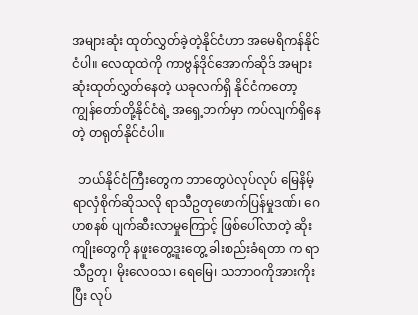အများဆုံး ထုတ်လွှတ်ခဲ့တဲ့နိုင်ငံဟာ အမေရိကန်နိုင်ငံပါ။ လေထုထဲကို ကာဗွန်ဒိုင်အောက်ဆိုဒ် အများဆုံးထုတ်လွှတ်နေတဲ့ ယခုလက်ရှိ နိုင်ငံကတော့ ကျွန်တော်တို့နိုင်ငံရဲ့ အရှေ့ဘက်မှာ ကပ်လျက်ရှိနေတဲ့ တရုတ်နိုင်ငံပါ။

  ဘယ်နိုင်ငံကြီးတွေက ဘာတွေပဲလုပ်လုပ် မြေနိမ့်ရာလှံစိုက်ဆိုသလို ရာသီဥတုဖောက်ပြန်မှုဒဏ်၊ ဂေဟစနစ် ပျက်ဆီးလာမှုကြောင့် ဖြစ်ပေါ်လာတဲ့ ဆိုးကျိုးတွေကို နဖူးတွေ့ဒူးတွေ့ ခါးစည်းခံရတာ က ရာသီဥတု၊ မိုးလေဝသ၊ ရေမြေ၊ သဘာဝကိုအားကိုးပြီး လုပ်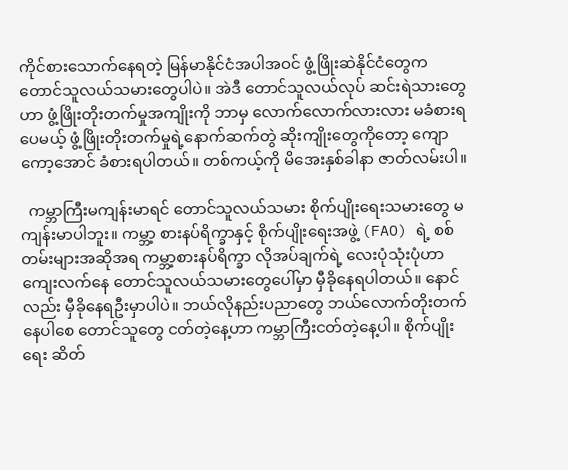ကိုင်စားသောက်နေရတဲ့ မြန်မာနိုင်ငံအပါအဝင် ဖွံ့ဖြိုးဆဲနိုင်ငံတွေက တောင်သူလယ်သမားတွေပါပဲ။ အဲဒီ တောင်သူလယ်လုပ် ဆင်းရဲသားတွေဟာ ဖွံ့ဖြိုးတိုးတက်မှုအကျိုးကို ဘာမှ လောက်လောက်လားလား မခံစားရပေမယ့် ဖွံ့ဖြိုးတိုးတက်မှုရဲ့နောက်ဆက်တွဲ ဆိုးကျိုးတွေကိုတော့ ကျောကော့အောင် ခံစားရပါတယ်။ တစ်ကယ့်ကို မိအေးနှစ်ခါနာ ဇာတ်လမ်းပါ။

  ကမ္ဘာကြီးမကျန်းမာရင် တောင်သူလယ်သမား စိုက်ပျိုးရေးသမားတွေ မကျန်းမာပါဘူး။ ကမ္ဘာ့ စားနပ်ရိက္ခာနှင့် စိုက်ပျိုးရေးအဖွဲ့ (FAO) ရဲ့ စစ်တမ်းများအဆိုအရ ကမ္ဘာ့စားနပ်ရိက္ခာ လိုအပ်ချက်ရဲ့ လေးပုံသုံးပုံဟာ ကျေးလက်နေ တောင်သူလယ်သမားတွေပေါ်မှာ မှီခိုနေရပါတယ်။ နောင်လည်း မှီခိုနေရဦးမှာပါပဲ။ ဘယ်လိုနည်းပညာတွေ ဘယ်လောက်တိုးတက်နေပါစေ တောင်သူတွေ ငတ်တဲ့နေ့ဟာ ကမ္ဘာကြီးငတ်တဲ့နေ့ပါ။ စိုက်ပျိုးရေး ဆိတ်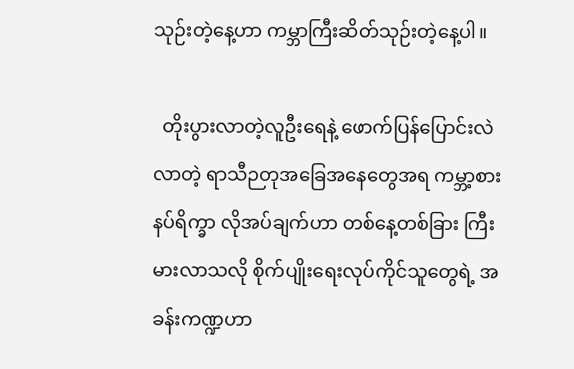သုဉ်းတဲ့နေ့ဟာ ကမ္ဘာကြီးဆိတ်သုဉ်းတဲ့နေ့ပါ။

  တိုးပွားလာတဲ့လူဦးရေနဲ့ ဖောက်ပြန်ပြောင်းလဲလာတဲ့ ရာသီဉတုအခြေအနေတွေအရ ကမ္ဘာ့စားနပ်ရိက္ခာ လိုအပ်ချက်ဟာ တစ်နေ့တစ်ခြား ကြီးမားလာသလို စိုက်ပျိုးရေးလုပ်ကိုင်သူတွေရဲ့ အခန်းကဏ္ဍဟာ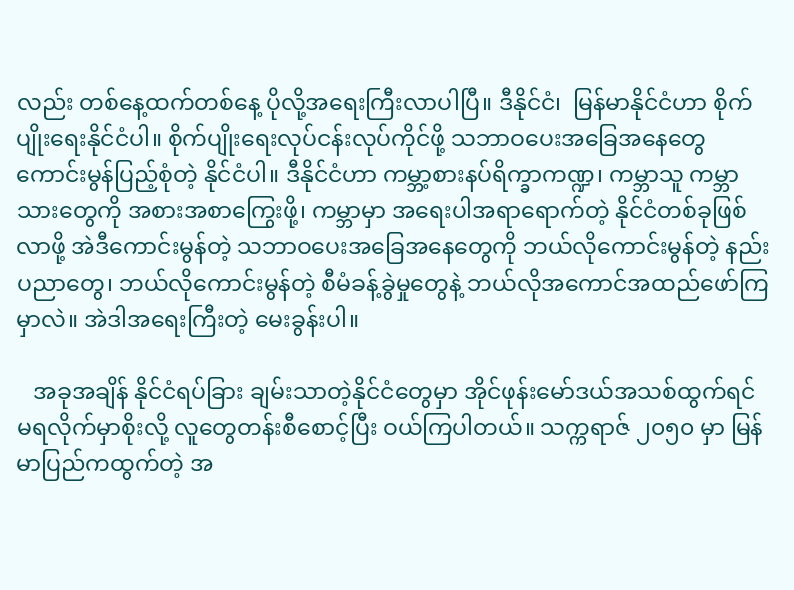လည်း တစ်နေ့ထက်တစ်နေ့ ပိုလို့အရေးကြီးလာပါပြီ။ ဒီနိုင်ငံ၊  မြန်မာနိုင်ငံဟာ စိုက်ပျိုးရေးနိုင်ငံပါ။ စိုက်ပျိုးရေးလုပ်ငန်းလုပ်ကိုင်ဖို့ သဘာဝပေးအခြေအနေတွေ ကောင်းမွန်ပြည့်စုံတဲ့ နိုင်ငံပါ။ ဒီနိုင်ငံဟာ ကမ္ဘာ့စားနပ်ရိက္ခာကဏ္ဍ၊ ကမ္ဘာသူ ကမ္ဘာသားတွေကို အစားအစာကြွေးဖို့၊ ကမ္ဘာမှာ အရေးပါအရာရောက်တဲ့ နိုင်ငံတစ်ခုဖြစ်လာဖို့ အဲဒီကောင်းမွန်တဲ့ သဘာဝပေးအခြေအနေတွေကို ဘယ်လိုကောင်းမွန်တဲ့ နည်းပညာတွေ၊ ဘယ်လိုကောင်းမွန်တဲ့ စီမံခန့်ခွဲမှုတွေနဲ့ ဘယ်လိုအကောင်အထည်ဖော်ကြမှာလဲ။ အဲဒါအရေးကြီးတဲ့ မေးခွန်းပါ။

   အခုအချိန် နိုင်ငံရပ်ခြား ချမ်းသာတဲ့နိုင်ငံတွေမှာ အိုင်ဖုန်းမော်ဒယ်အသစ်ထွက်ရင် မရလိုက်မှာစိုးလို့ လူတွေတန်းစီစောင့်ပြီး ဝယ်ကြပါတယ်။ သက္ကရာဇ် ၂၀၅၀ မှာ မြန်မာပြည်ကထွက်တဲ့ အ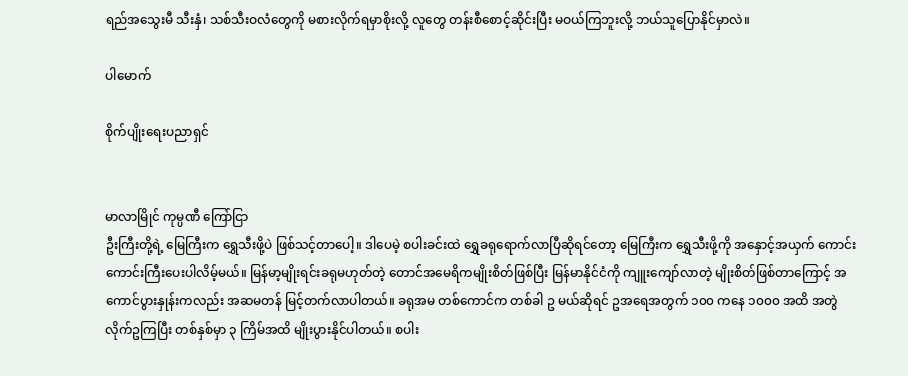ရည်အသွေးမီ သီးနှံ၊ သစ်သီးဝလံတွေကို မစားလိုက်ရမှာစိုးလို့ လူတွေ တန်းစီစောင့်ဆိုင်းပြီး မဝယ်ကြဘူးလို့ ဘယ်သူပြောနိုင်မှာလဲ။

ပါမောက်

စိုက်ပျိုးရေးပညာရှင်


မာလာမြိုင် ကုမ္ပဏီ ကြော်ငြာ
ဦးကြီးတို့ရဲ့ မြေကြီးက ရွှေသီးဖို့ပဲ ဖြစ်သင့်တာပေါ့။ ဒါပေမဲ့ စပါးခင်းထဲ ရွှေခရုရောက်လာပြီဆိုရင်တော့ မြေကြီးက ရွှေသီးဖို့ကို အနှောင့်အယှက် ကောင်းကောင်းကြီးပေးပါလိမ့်မယ်။ မြန်မာ့မျိုးရင်းခရုမဟုတ်တဲ့ တောင်အမေရိကမျိုးစိတ်ဖြစ်ပြီး မြန်မာနိုင်ငံကို ကျူးကျော်လာတဲ့ မျိုးစိတ်ဖြစ်တာကြောင့် အကောင်ပွားနှုန်းကလည်း အဆမတန် မြင့်တက်လာပါတယ်။ ခရုအမ တစ်ကောင်က တစ်ခါ ဥ မယ်ဆိုရင် ဥအရေအတွက် ၁၀၀ ကနေ ၁၀၀၀ အထိ အတွဲလိုက်ဥကြပြီး တစ်နှစ်မှာ ၃ ကြိမ်အထိ မျိုးပွားနိုင်ပါတယ်။ စပါး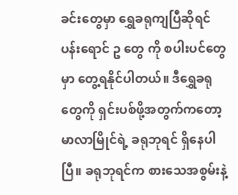ခင်းတွေမှာ ရွှေခရုကျပြီဆိုရင် ပန်းရောင် ဥ တွေ ကို စပါးပင်တွေမှာ တွေ့ရနိုင်ပါတယ်။ ဒီရွှေခရုတွေကို ရှင်းပစ်ဖို့အတွက်ကတော့ မာလာမြိုင်ရဲ့ ခရုဘုရင် ရှိနေပါပြီ။ ခရုဘုရင်က စားသေအစွမ်းနဲ့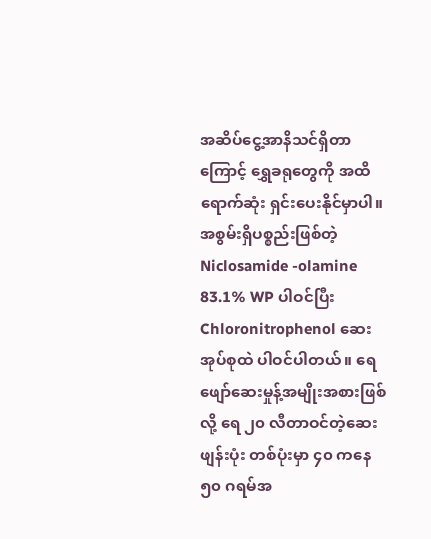အဆိပ်ငွေ့အာနိသင်ရှိတာကြောင့် ရွှေခရုတွေကို အထိရောက်ဆုံး ရှင်းပေးနိုင်မှာပါ။ အစွမ်းရှိပစ္စည်းဖြစ်တဲ့ Niclosamide -olamine 83.1% WP ပါဝင်ပြီး Chloronitrophenol ဆေးအုပ်စုထဲ ပါဝင်ပါတယ်။ ရေဖျော်ဆေးမှုန့်အမျိုးအစားဖြစ်လို့ ရေ ၂၀ လီတာဝင်တဲ့ဆေးဖျန်းပုံး တစ်ပုံးမှာ ၄၀ ကနေ ၅၀ ဂရမ်အ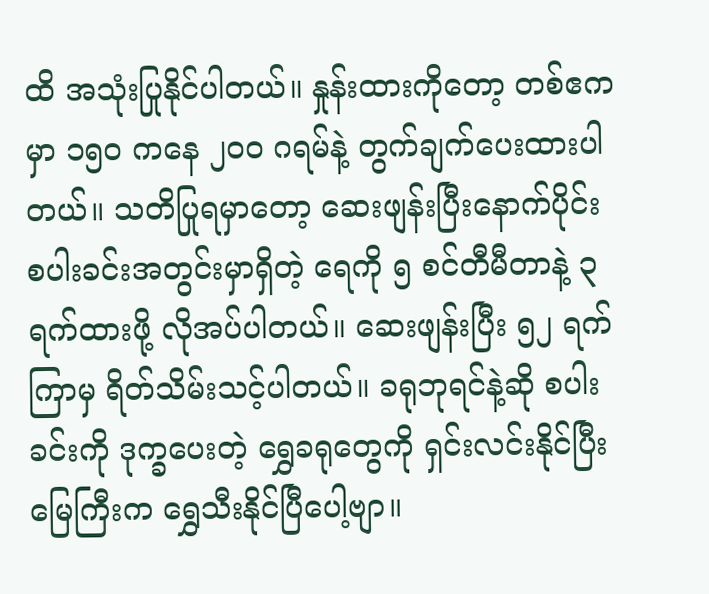ထိ အသုံးပြုနိုင်ပါတယ်။ နှုန်းထားကိုတော့ တစ်ဧကမှာ ၁၅၀ ကနေ ၂၀၀ ဂရမ်နဲ့ တွက်ချက်ပေးထားပါတယ်။ သတိပြုရမှာတော့ ဆေးဖျန်းပြီးနောက်ပိုင်း စပါးခင်းအတွင်းမှာရှိတဲ့ ရေကို ၅ စင်တီမီတာနဲ့ ၃ ရက်ထားဖို့ လိုအပ်ပါတယ်။ ဆေးဖျန်းပြီး ၅၂ ရက်ကြာမှ ရိတ်သိမ်းသင့်ပါတယ်။ ခရုဘုရင်နဲ့ဆို စပါးခင်းကို ဒုက္ခပေးတဲ့ ရွှေခရုတွေကို ရှင်းလင်းနိုင်ပြီး မြေကြီးက ရွှေသီးနိုင်ပြီပေါ့ဗျာ။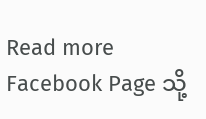Read more Facebook Page သို့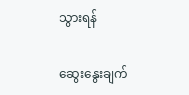သွားရန်

ဆွေးနွေးချက်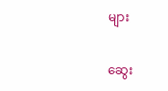များ

ဆွေး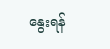နွေးရန်